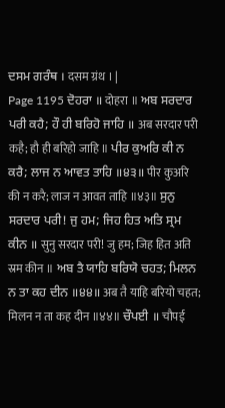ਦਸਮ ਗਰੰਥ । दसम ग्रंथ । |
Page 1195 ਦੋਹਰਾ ॥ दोहरा ॥ ਅਬ ਸਰਦਾਰ ਪਰੀ ਕਹੈ; ਹੌ ਹੀ ਬਰਿਹੋ ਜਾਹਿ ॥ अब सरदार परी कहै; हौ ही बरिहो जाहि ॥ ਪੀਰ ਕੁਅਰਿ ਕੀ ਨ ਕਰੈ; ਲਾਜ ਨ ਆਵਤ ਤਾਹਿ ॥੪੩॥ पीर कुअरि की न करै; लाज न आवत ताहि ॥४३॥ ਸੁਨੁ ਸਰਦਾਰ ਪਰੀ! ਜੁ ਹਮ; ਜਿਹ ਹਿਤ ਅਤਿ ਸ੍ਰਮ ਕੀਨ ॥ सुनु सरदार परी! जु हम; जिह हित अति स्रम कीन ॥ ਅਬ ਤੈ ਯਾਹਿ ਬਰਿਯੋ ਚਹਤ; ਮਿਲਨ ਨ ਤਾ ਕਹ ਦੀਨ ॥੪੪॥ अब तै याहि बरियो चहत; मिलन न ता कह दीन ॥४४॥ ਚੌਪਈ ॥ चौपई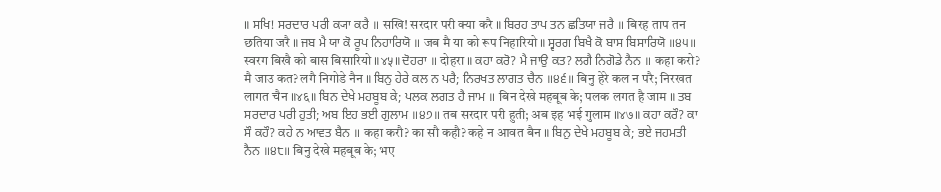॥ ਸਖਿ! ਸਰਦਾਰ ਪਰੀ ਕ੍ਯਾ ਕਰੈ ॥ सखि! सरदार परी क्या करै ॥ ਬਿਰਹ ਤਾਪ ਤਨ ਛਤਿਯਾ ਜਰੈ ॥ बिरह ताप तन छतिया जरै ॥ ਜਬ ਮੈ ਯਾ ਕੋ ਰੂਪ ਨਿਹਾਰਿਯੋ ॥ जब मै या को रूप निहारियो ॥ ਸ੍ਵਰਗ ਬਿਖੈ ਕੋ ਬਾਸ ਬਿਸਾਰਿਯੋ ॥੪੫॥ स्वरग बिखै को बास बिसारियो ॥४५॥ ਦੋਹਰਾ ॥ दोहरा ॥ ਕਹਾ ਕਰੋ? ਮੈ ਜਾਉ ਕਤ? ਲਗੈ ਨਿਗੋਡੇ ਨੈਨ ॥ कहा करो? मै जाउ कत? लगै निगोडे नैन ॥ ਬਿਨੁ ਹੇਰੇ ਕਲ ਨ ਪਰੈ; ਨਿਰਖਤ ਲਾਗਤ ਚੈਨ ॥੪੬॥ बिनु हेरे कल न परै; निरखत लागत चैन ॥४६॥ ਬਿਨ ਦੇਖੇ ਮਹਬੂਬ ਕੇ; ਪਲਕ ਲਗਤ ਹੈ ਜਾਮ ॥ बिन देखे महबूब के; पलक लगत है जाम ॥ ਤਬ ਸਰਦਾਰ ਪਰੀ ਹੁਤੀ; ਅਬ ਇਹ ਭਈ ਗੁਲਾਮ ॥੪੭॥ तब सरदार परी हुती; अब इह भई गुलाम ॥४७॥ ਕਹਾ ਕਰੌ? ਕਾ ਸੌ ਕਹੌ? ਕਹੇ ਨ ਆਵਤ ਬੈਨ ॥ कहा करौ? का सौ कहौ? कहे न आवत बैन ॥ ਬਿਨੁ ਦੇਖੇ ਮਹਬੂਬ ਕੇ; ਭਏ ਜਹਮਤੀ ਨੈਨ ॥੪੮॥ बिनु देखे महबूब के; भए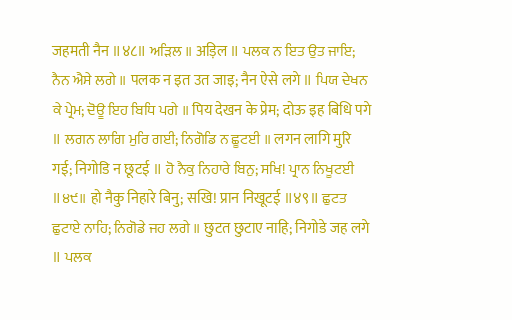जहमती नैन ॥४८॥ ਅੜਿਲ ॥ अड़िल ॥ ਪਲਕ ਨ ਇਤ ਉਤ ਜਾਇ; ਨੈਨ ਐਸੇ ਲਗੇ ॥ पलक न इत उत जाइ; नैन ऐसे लगे ॥ ਪਿਯ ਦੇਖਨ ਕੇ ਪ੍ਰੇਮ; ਦੋਊ ਇਹ ਬਿਧਿ ਪਗੇ ॥ पिय देखन के प्रेम; दोऊ इह बिधि पगे ॥ ਲਗਨ ਲਾਗਿ ਮੁਰਿ ਗਈ; ਨਿਗੋਡਿ ਨ ਛੂਟਈ ॥ लगन लागि मुरि गई; निगोडि न छूटई ॥ ਹੋ ਨੈਕੁ ਨਿਹਾਰੇ ਬਿਨੁ; ਸਖਿ! ਪ੍ਰਾਨ ਨਿਖੂਟਈ ॥੪੯॥ हो नैकु निहारे बिनु; सखि! प्रान निखूटई ॥४९॥ ਛੁਟਤ ਛੁਟਾਏ ਨਾਹਿ; ਨਿਗੋਡੇ ਜਹ ਲਗੇ ॥ छुटत छुटाए नाहि; निगोडे जह लगे ॥ ਪਲਕ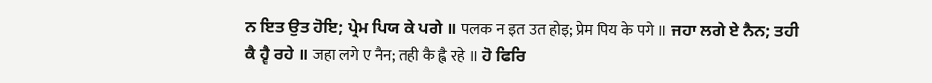ਨ ਇਤ ਉਤ ਹੋਇ; ਪ੍ਰੇਮ ਪਿਯ ਕੇ ਪਗੇ ॥ पलक न इत उत होइ; प्रेम पिय के पगे ॥ ਜਹਾ ਲਗੇ ਏ ਨੈਨ; ਤਹੀ ਕੈ ਹ੍ਵੈ ਰਹੇ ॥ जहा लगे ए नैन; तही कै ह्वै रहे ॥ ਹੋ ਫਿਰਿ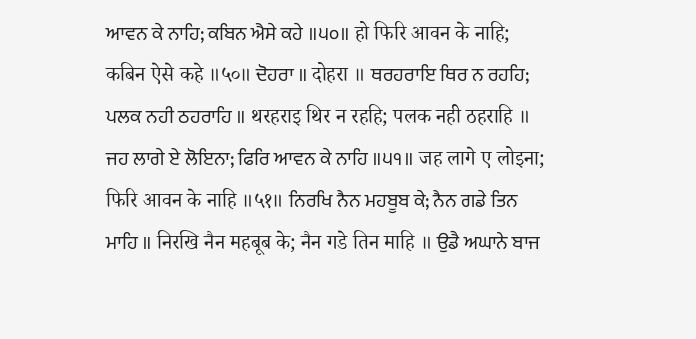ਆਵਨ ਕੇ ਨਾਹਿ; ਕਬਿਨ ਐਸੇ ਕਹੇ ॥੫੦॥ हो फिरि आवन के नाहि; कबिन ऐसे कहे ॥५०॥ ਦੋਹਰਾ ॥ दोहरा ॥ ਥਰਹਰਾਇ ਥਿਰ ਨ ਰਹਹਿ; ਪਲਕ ਨਹੀ ਠਹਰਾਹਿ ॥ थरहराइ थिर न रहहि; पलक नही ठहराहि ॥ ਜਹ ਲਾਗੇ ਏ ਲੋਇਨਾ; ਫਿਰਿ ਆਵਨ ਕੇ ਨਾਹਿ ॥੫੧॥ जह लागे ए लोइना; फिरि आवन के नाहि ॥५१॥ ਨਿਰਖਿ ਨੈਨ ਮਹਬੂਬ ਕੇ; ਨੈਨ ਗਡੇ ਤਿਨ ਮਾਹਿ ॥ निरखि नैन महबूब के; नैन गडे तिन माहि ॥ ਉਡੈ ਅਘਾਨੇ ਬਾਜ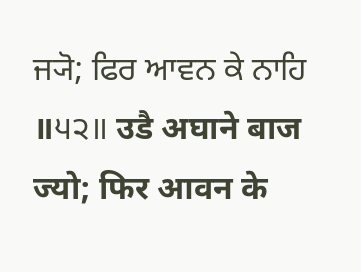ਜ੍ਯੋ; ਫਿਰ ਆਵਨ ਕੇ ਨਾਹਿ ॥੫੨॥ उडै अघाने बाज ज्यो; फिर आवन के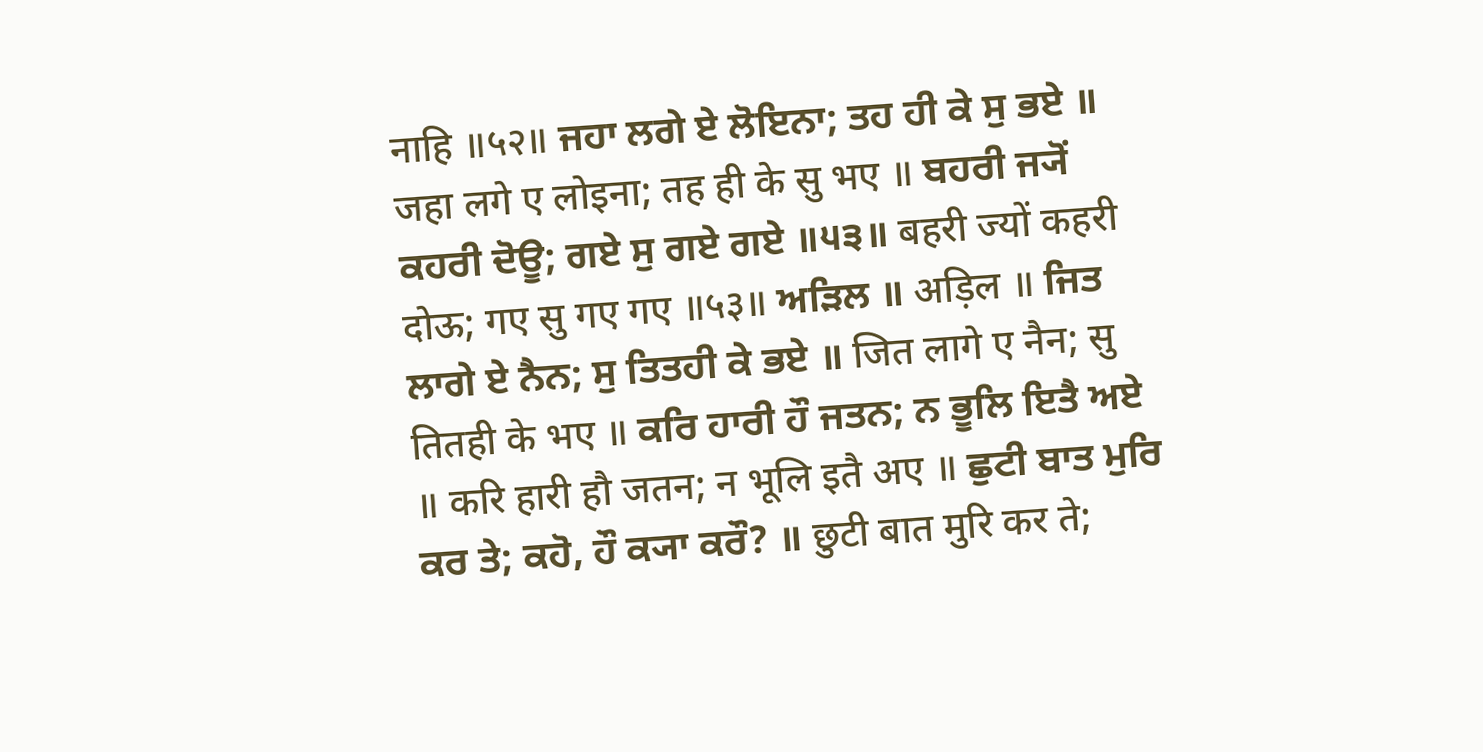नाहि ॥५२॥ ਜਹਾ ਲਗੇ ਏ ਲੋਇਨਾ; ਤਹ ਹੀ ਕੇ ਸੁ ਭਏ ॥ जहा लगे ए लोइना; तह ही के सु भए ॥ ਬਹਰੀ ਜ੍ਯੋਂ ਕਹਰੀ ਦੋਊ; ਗਏ ਸੁ ਗਏ ਗਏ ॥੫੩॥ बहरी ज्यों कहरी दोऊ; गए सु गए गए ॥५३॥ ਅੜਿਲ ॥ अड़िल ॥ ਜਿਤ ਲਾਗੇ ਏ ਨੈਨ; ਸੁ ਤਿਤਹੀ ਕੇ ਭਏ ॥ जित लागे ए नैन; सु तितही के भए ॥ ਕਰਿ ਹਾਰੀ ਹੌ ਜਤਨ; ਨ ਭੂਲਿ ਇਤੈ ਅਏ ॥ करि हारी हौ जतन; न भूलि इतै अए ॥ ਛੁਟੀ ਬਾਤ ਮੁਰਿ ਕਰ ਤੇ; ਕਹੋ, ਹੌ ਕ੍ਯਾ ਕਰੌ? ॥ छुटी बात मुरि कर ते;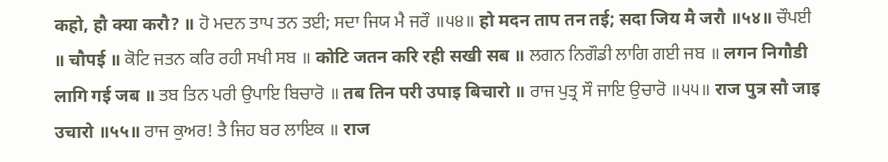कहो, हौ क्या करौ? ॥ ਹੋ ਮਦਨ ਤਾਪ ਤਨ ਤਈ; ਸਦਾ ਜਿਯ ਮੈ ਜਰੌ ॥੫੪॥ हो मदन ताप तन तई; सदा जिय मै जरौ ॥५४॥ ਚੌਪਈ ॥ चौपई ॥ ਕੋਟਿ ਜਤਨ ਕਰਿ ਰਹੀ ਸਖੀ ਸਬ ॥ कोटि जतन करि रही सखी सब ॥ ਲਗਨ ਨਿਗੌਡੀ ਲਾਗਿ ਗਈ ਜਬ ॥ लगन निगौडी लागि गई जब ॥ ਤਬ ਤਿਨ ਪਰੀ ਉਪਾਇ ਬਿਚਾਰੋ ॥ तब तिन परी उपाइ बिचारो ॥ ਰਾਜ ਪੁਤ੍ਰ ਸੌ ਜਾਇ ਉਚਾਰੋ ॥੫੫॥ राज पुत्र सौ जाइ उचारो ॥५५॥ ਰਾਜ ਕੁਅਰ! ਤੈ ਜਿਹ ਬਰ ਲਾਇਕ ॥ राज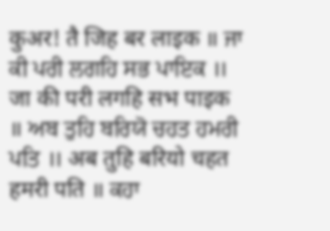कुअर! तै जिह बर लाइक ॥ ਜਾ ਕੀ ਪਰੀ ਲਗਹਿ ਸਭ ਪਾਇਕ ॥ जा की परी लगहि सभ पाइक ॥ ਅਬ ਤੁਹਿ ਬਰਿਯੋ ਚਹਤ ਹਮਰੀ ਪਤਿ ॥ अब तुहि बरियो चहत हमरी पति ॥ ਕਹਾ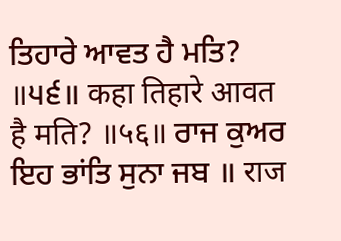ਤਿਹਾਰੇ ਆਵਤ ਹੈ ਮਤਿ? ॥੫੬॥ कहा तिहारे आवत है मति? ॥५६॥ ਰਾਜ ਕੁਅਰ ਇਹ ਭਾਂਤਿ ਸੁਨਾ ਜਬ ॥ राज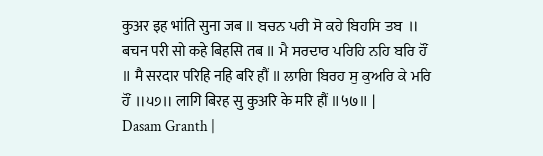कुअर इह भांति सुना जब ॥ ਬਚਨ ਪਰੀ ਸੋ ਕਹੇ ਬਿਹਸਿ ਤਬ ॥ बचन परी सो कहे बिहसि तब ॥ ਮੈ ਸਰਦਾਰ ਪਰਿਹਿ ਨਹਿ ਬਰਿ ਹੌਂ ॥ मै सरदार परिहि नहि बरि हौं ॥ ਲਾਗਿ ਬਿਰਹ ਸੁ ਕੁਅਰਿ ਕੇ ਮਰਿ ਹੌਂ ॥੫੭॥ लागि बिरह सु कुअरि के मरि हौं ॥५७॥ |
Dasam Granth |